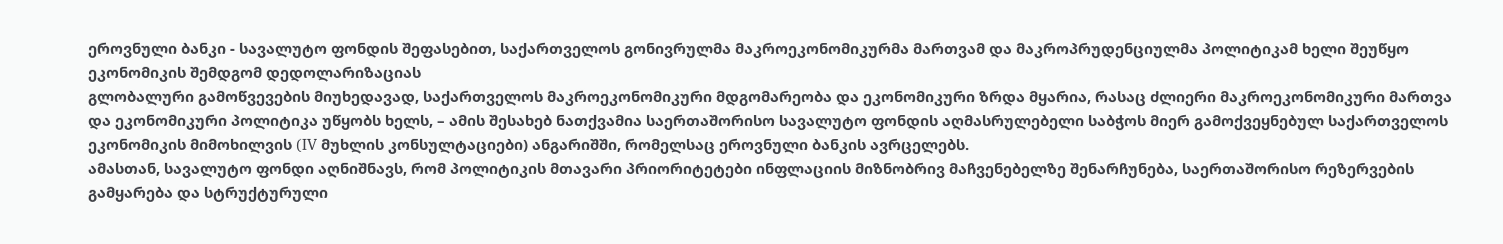ეროვნული ბანკი - სავალუტო ფონდის შეფასებით, საქართველოს გონივრულმა მაკროეკონომიკურმა მართვამ და მაკროპრუდენციულმა პოლიტიკამ ხელი შეუწყო ეკონომიკის შემდგომ დედოლარიზაციას
გლობალური გამოწვევების მიუხედავად, საქართველოს მაკროეკონომიკური მდგომარეობა და ეკონომიკური ზრდა მყარია, რასაც ძლიერი მაკროეკონომიკური მართვა და ეკონომიკური პოლიტიკა უწყობს ხელს, – ამის შესახებ ნათქვამია საერთაშორისო სავალუტო ფონდის აღმასრულებელი საბჭოს მიერ გამოქვეყნებულ საქართველოს ეკონომიკის მიმოხილვის (IV მუხლის კონსულტაციები) ანგარიშში, რომელსაც ეროვნული ბანკის ავრცელებს.
ამასთან, სავალუტო ფონდი აღნიშნავს, რომ პოლიტიკის მთავარი პრიორიტეტები ინფლაციის მიზნობრივ მაჩვენებელზე შენარჩუნება, საერთაშორისო რეზერვების გამყარება და სტრუქტურული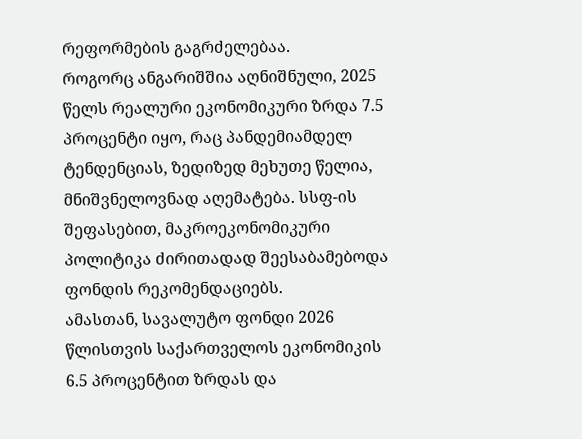რეფორმების გაგრძელებაა.
როგორც ანგარიშშია აღნიშნული, 2025 წელს რეალური ეკონომიკური ზრდა 7.5 პროცენტი იყო, რაც პანდემიამდელ ტენდენციას, ზედიზედ მეხუთე წელია, მნიშვნელოვნად აღემატება. სსფ-ის შეფასებით, მაკროეკონომიკური პოლიტიკა ძირითადად შეესაბამებოდა ფონდის რეკომენდაციებს.
ამასთან, სავალუტო ფონდი 2026 წლისთვის საქართველოს ეკონომიკის 6.5 პროცენტით ზრდას და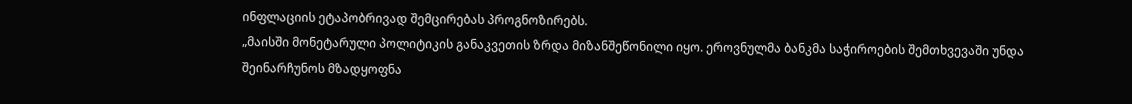ინფლაციის ეტაპობრივად შემცირებას პროგნოზირებს.
„მაისში მონეტარული პოლიტიკის განაკვეთის ზრდა მიზანშეწონილი იყო. ეროვნულმა ბანკმა საჭიროების შემთხვევაში უნდა შეინარჩუნოს მზადყოფნა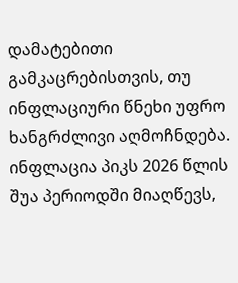დამატებითი გამკაცრებისთვის, თუ ინფლაციური წნეხი უფრო ხანგრძლივი აღმოჩნდება. ინფლაცია პიკს 2026 წლის შუა პერიოდში მიაღწევს,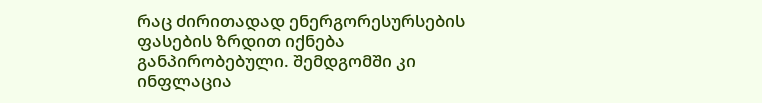რაც ძირითადად ენერგორესურსების ფასების ზრდით იქნება განპირობებული. შემდგომში კი ინფლაცია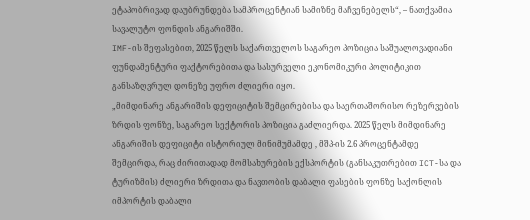ეტაპობრივად დაუბრუნდება სამპროცენტიან სამიზნე მაჩვენებელს“, – ნათქვამია სავალუტო ფონდის ანგარიშში.
IMF-ის შეფასებით, 2025 წელს საქართველოს საგარეო პოზიცია საშუალოვადიანი ფუნდამენტური ფაქტორებითა და სასურველი ეკონომიკური პოლიტიკით განსაზღვრულ დონეზე უფრო ძლიერი იყო.
„მიმდინარე ანგარიშის დეფიციტის შემცირებისა და საერთაშორისო რეზერვების ზრდის ფონზე, საგარეო სექტორის პოზიცია გაძლიერდა. 2025 წელს მიმდინარე ანგარიშის დეფიციტი ისტორიულ მინიმუმამდე , მშპ-ის 2.6 პროცენტამდე შემცირდა, რაც ძირითადად მომსახურების ექსპორტის (განსაკუთრებით ICT-სა და ტურიზმის) ძლიერი ზრდითა და ნავთობის დაბალი ფასების ფონზე საქონლის იმპორტის დაბალი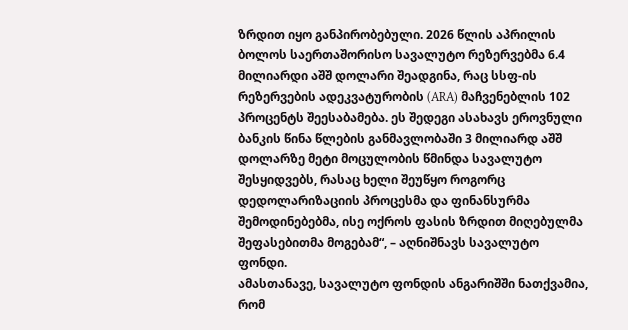ზრდით იყო განპირობებული. 2026 წლის აპრილის ბოლოს საერთაშორისო სავალუტო რეზერვებმა 6.4 მილიარდი აშშ დოლარი შეადგინა, რაც სსფ-ის რეზერვების ადეკვატურობის (ARA) მაჩვენებლის 102 პროცენტს შეესაბამება. ეს შედეგი ასახავს ეროვნული ბანკის წინა წლების განმავლობაში 3 მილიარდ აშშ დოლარზე მეტი მოცულობის წმინდა სავალუტო შესყიდვებს, რასაც ხელი შეუწყო როგორც დედოლარიზაციის პროცესმა და ფინანსურმა შემოდინებებმა, ისე ოქროს ფასის ზრდით მიღებულმა შეფასებითმა მოგებამ“, – აღნიშნავს სავალუტო ფონდი.
ამასთანავე, სავალუტო ფონდის ანგარიშში ნათქვამია, რომ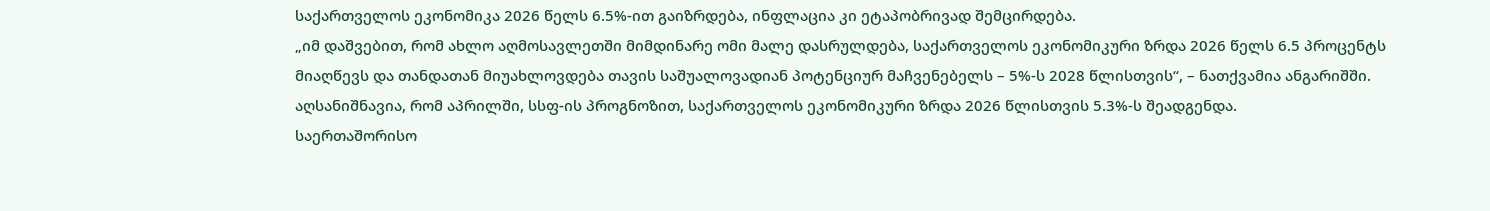საქართველოს ეკონომიკა 2026 წელს 6.5%-ით გაიზრდება, ინფლაცია კი ეტაპობრივად შემცირდება.
„იმ დაშვებით, რომ ახლო აღმოსავლეთში მიმდინარე ომი მალე დასრულდება, საქართველოს ეკონომიკური ზრდა 2026 წელს 6.5 პროცენტს მიაღწევს და თანდათან მიუახლოვდება თავის საშუალოვადიან პოტენციურ მაჩვენებელს – 5%-ს 2028 წლისთვის“, – ნათქვამია ანგარიშში.
აღსანიშნავია, რომ აპრილში, სსფ-ის პროგნოზით, საქართველოს ეკონომიკური ზრდა 2026 წლისთვის 5.3%-ს შეადგენდა.
საერთაშორისო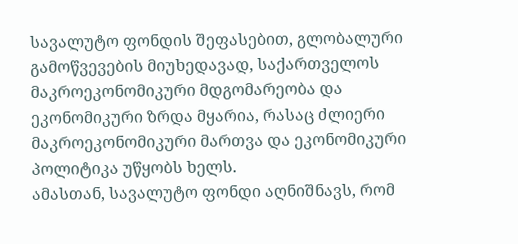სავალუტო ფონდის შეფასებით, გლობალური გამოწვევების მიუხედავად, საქართველოს მაკროეკონომიკური მდგომარეობა და ეკონომიკური ზრდა მყარია, რასაც ძლიერი მაკროეკონომიკური მართვა და ეკონომიკური პოლიტიკა უწყობს ხელს.
ამასთან, სავალუტო ფონდი აღნიშნავს, რომ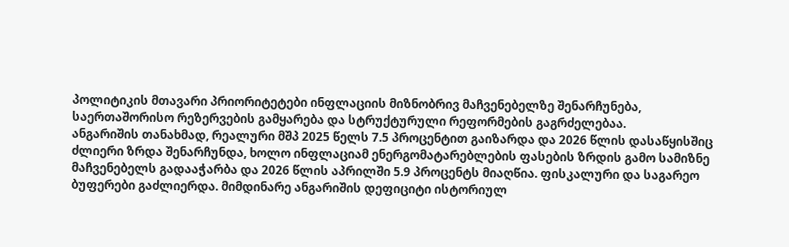პოლიტიკის მთავარი პრიორიტეტები ინფლაციის მიზნობრივ მაჩვენებელზე შენარჩუნება, საერთაშორისო რეზერვების გამყარება და სტრუქტურული რეფორმების გაგრძელებაა.
ანგარიშის თანახმად, რეალური მშპ 2025 წელს 7.5 პროცენტით გაიზარდა და 2026 წლის დასაწყისშიც ძლიერი ზრდა შენარჩუნდა, ხოლო ინფლაციამ ენერგომატარებლების ფასების ზრდის გამო სამიზნე მაჩვენებელს გადააჭარბა და 2026 წლის აპრილში 5.9 პროცენტს მიაღწია. ფისკალური და საგარეო ბუფერები გაძლიერდა. მიმდინარე ანგარიშის დეფიციტი ისტორიულ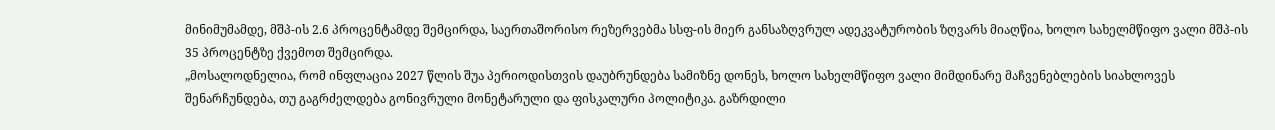მინიმუმამდე, მშპ-ის 2.6 პროცენტამდე შემცირდა, საერთაშორისო რეზერვებმა სსფ-ის მიერ განსაზღვრულ ადეკვატურობის ზღვარს მიაღწია, ხოლო სახელმწიფო ვალი მშპ-ის 35 პროცენტზე ქვემოთ შემცირდა.
„მოსალოდნელია, რომ ინფლაცია 2027 წლის შუა პერიოდისთვის დაუბრუნდება სამიზნე დონეს, ხოლო სახელმწიფო ვალი მიმდინარე მაჩვენებლების სიახლოვეს შენარჩუნდება, თუ გაგრძელდება გონივრული მონეტარული და ფისკალური პოლიტიკა. გაზრდილი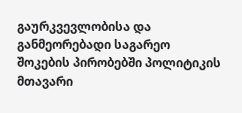გაურკვევლობისა და განმეორებადი საგარეო შოკების პირობებში პოლიტიკის მთავარი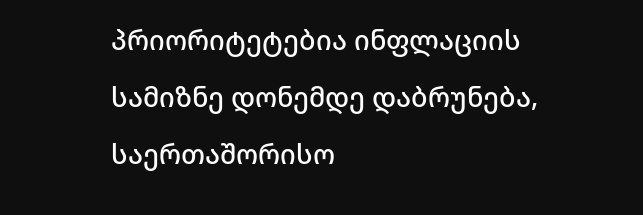პრიორიტეტებია ინფლაციის სამიზნე დონემდე დაბრუნება, საერთაშორისო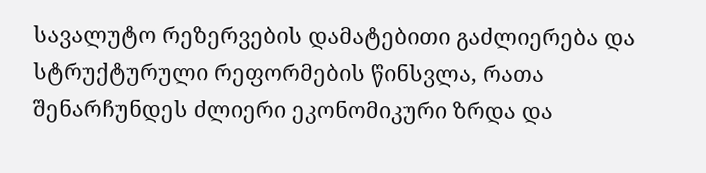სავალუტო რეზერვების დამატებითი გაძლიერება და სტრუქტურული რეფორმების წინსვლა, რათა შენარჩუნდეს ძლიერი ეკონომიკური ზრდა და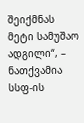შეიქმნას მეტი სამუშაო ადგილი“, – ნათქვამია სსფ-ის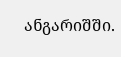ანგარიშში.